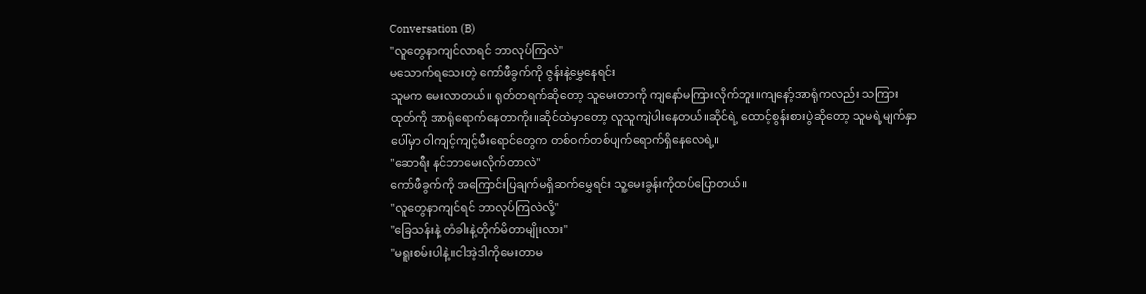Conversation (B)
"လူတွေနာကျင်လာရင် ဘာလုပ်ကြလဲ"
မသောက်ရသေးတဲ့ ကော်ဖီခွက်ကို ဇွန်းနဲ့မွှေနေရင်း
သူမက မေးလာတယ်။ ရုတ်တရက်ဆိုတော့ သူမေးတာကို ကျနော်မကြားလိုက်ဘူး။ကျနော့်အာရုံကလည်း သကြားထုတ်ကို အာရုံရောက်နေတာကိုး။ဆိုင်ထဲမှာတော့ လူသူကျဲပါးနေတယ်။ဆိုင်ရဲ့ ထောင့်စွန်းစားပွဲဆိုတော့ သူမရဲ့မျက်နှာပေါ်မှာ ဝါကျင့်ကျင့်မီးရောင်တွေက တစ်ဝက်တစ်ပျက်ရောက်ရှိနေလေရဲ့။
"ဆောရီး နင်ဘာမေးလိုက်တာလဲ"
ကော်ဖီခွက်ကို အကြောင်းပြချက်မရှိဆက်မွှေရင်း သူ့မေးခွန်းကိုထပ်ပြောတယ်။
"လူတွေနာကျင်ရင် ဘာလုပ်ကြလဲလို့"
"ခြေသန်းနဲ့ တံခါးနဲ့တိုက်မိတာမျိုးလား"
"မရူးစမ်းပါနဲ့။ငါအဲ့ဒါကိုမေးတာမ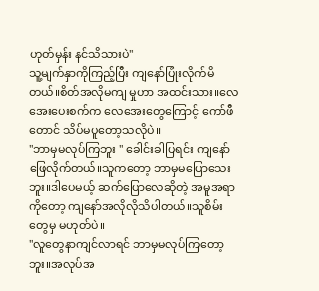ဟုတ်မှန်း နင်သိသားပဲ"
သူ့မျက်နှာကိုကြည့်ပြီး ကျနော်ပြုံးလိုက်မိတယ်။စိတ်အလိုမကျ မှုဟာ အထင်းသား။လေအေးပေးစက်က လေအေးတွေကြောင့် ကော်ဖီတောင် သိပ်မပူတော့သလိုပဲ။
"ဘာမှမလုပ်ကြဘူး " ခေါင်းခါပြရင်း ကျနော်ဖြေလိုက်တယ်။သူကတော့ ဘာမှမပြောသေးဘူး။ဒါပေမယ့် ဆက်ပြောလေဆိုတဲ့ အမူအရာကိုတော့ ကျနော်အလိုလိုသိပါတယ်။သူစိမ်းတွေမှ မဟုတ်ပဲ။
"လူတွေနာကျင်လာရင် ဘာမှမလုပ်ကြတော့ဘူး။အလုပ်အ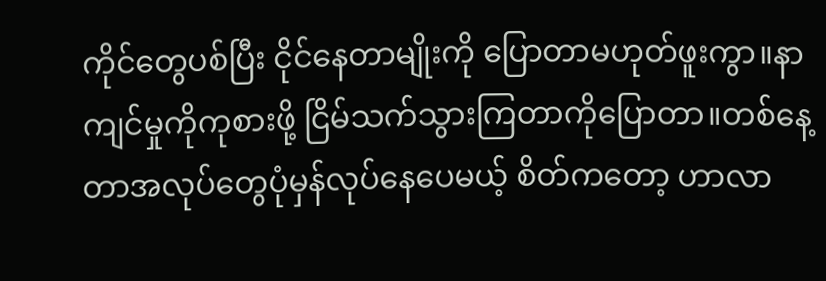ကိုင်တွေပစ်ပြီး ငိုင်နေတာမျိုးကို ပြောတာမဟုတ်ဖူးကွာ။နာကျင်မှုကိုကုစားဖို့ ငြိမ်သက်သွားကြတာကိုပြောတာ။တစ်နေ့တာအလုပ်တွေပုံမှန်လုပ်နေပေမယ့် စိတ်ကတော့ ဟာလာ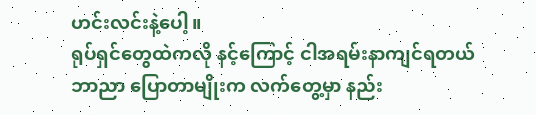ဟင်းလင်းနဲ့ပေါ့။
ရုပ်ရှင်တွေထဲကလို နင့်ကြောင့် ငါအရမ်းနာကျင်ရတယ်ဘာညာ ပြောတာမျိုးက လက်တွေ့မှာ နည်း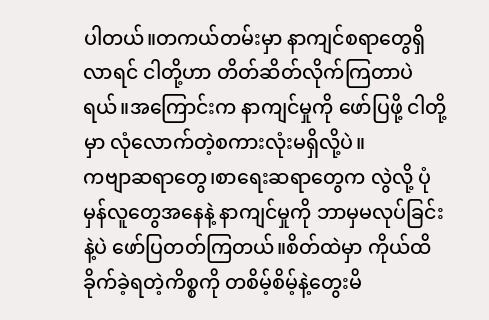ပါတယ်။တကယ်တမ်းမှာ နာကျင်စရာတွေရှိလာရင် ငါတို့ဟာ တိတ်ဆိတ်လိုက်ကြတာပဲရယ်။အကြောင်းက နာကျင်မှုကို ဖော်ပြဖို့ ငါတို့မှာ လုံလောက်တဲ့စကားလုံးမရှိလို့ပဲ။
ကဗျာဆရာတွေ၊စာရေးဆရာတွေက လွဲလို့ ပုံမှန်လူတွေအနေနဲ့ နာကျင်မှုကို ဘာမှမလုပ်ခြင်းနဲ့ပဲ ဖော်ပြတတ်ကြတယ်။စိတ်ထဲမှာ ကိုယ်ထိခိုက်ခဲ့ရတဲ့ကိစ္စကို တစိမ့်စိမ့်နဲ့တွေးမိ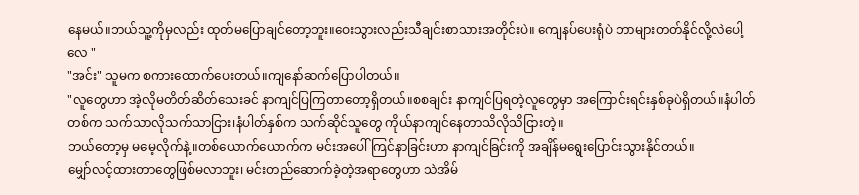နေမယ်။ဘယ်သူ့ကိုမှလည်း ထုတ်မပြောချင်တော့ဘူး။ဝေးသွားလည်းသီချင်းစာသားအတိုင်းပဲ။ ကျေနပ်ပေးရုံပဲ ဘာများတတ်နိုင်လို့လဲပေါ့လေ "
"အင်း" သူမက စကားထောက်ပေးတယ်။ကျနော်ဆက်ပြောပါတယ်။
"လူတွေဟာ အဲ့လိုမတိတ်ဆိတ်သေးခင် နာကျင်ပြကြတာတော့ရှိတယ်။စစချင်း နာကျင်ပြရတဲ့လူတွေမှာ အကြောင်းရင်းနှစ်ခုပဲရှိတယ်။နံပါတ်တစ်က သက်သာလိုသက်သာငြား၊နံပါတ်နှစ်က သက်ဆိုင်သူတွေ ကိုယ်နာကျင်နေတာသိလိုသိငြားတဲ့။
ဘယ်တော့မှ မမေ့လိုက်နဲ့။တစ်ယောက်ယောက်က မင်းအပေါ်ကြင်နာခြင်းဟာ နာကျင်ခြင်းကို အချိန်မရွေးပြောင်းသွားနိုင်တယ်။
မျှော်လင့်ထားတာတွေဖြစ်မလာဘူး၊ မင်းတည်ဆောက်ခဲ့တဲ့အရာတွေဟာ သဲအိမ်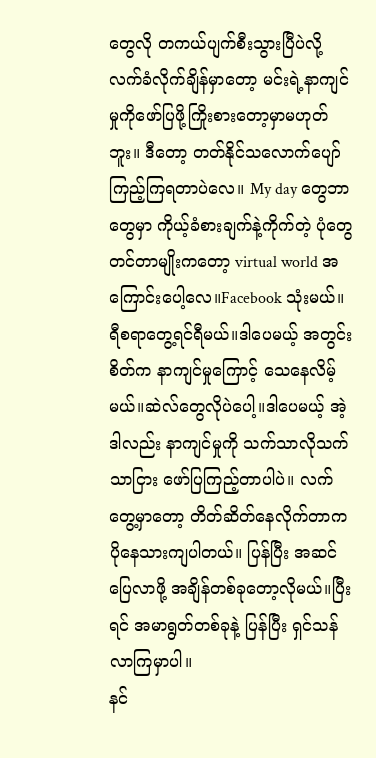တွေလို တကယ်ပျက်စီးသွားပြီပဲလို့ လက်ခံလိုက်ချိန်မှာတော့ မင်းရဲ့နာကျင်မှုကိုဖော်ပြဖို့ကြိုးစားတော့မှာမဟုတ်ဘူး။ ဒီတော့ တတ်နိုင်သလောက်ပျော်ကြည့်ကြရတာပဲလေ။ My day တွေဘာတွေမှာ ကိုယ့်ခံစားချက်နဲ့ကိုက်တဲ့ ပုံတွေတင်တာမျိုးကတော့ virtual world အကြောင်းပေါ့လေ။Facebook သုံးမယ်။ရီစရာတွေ့ရင်ရီမယ်။ဒါပေမယ့် အတွင်းစိတ်က နာကျင်မှုကြောင့် သေနေလိမ့်မယ်။ဆဲလ်တွေလိုပဲပေါ့။ဒါပေမယ့် အဲ့ဒါလည်း နာကျင်မှုကို သက်သာလိုသက်သာငြား ဖော်ပြကြည့်တာပါပဲ။ လက်တွေ့မှာတော့ တိတ်ဆိတ်နေလိုက်တာက ပိုနေသားကျပါတယ်။ ပြန်ပြီး အဆင်ပြေလာဖို့ အချိန်တစ်ခုတော့လိုမယ်။ပြီးရင် အမာရွတ်တစ်ခုနဲ့ ပြန်ပြီး ရှင်သန်လာကြမှာပါ။
နင်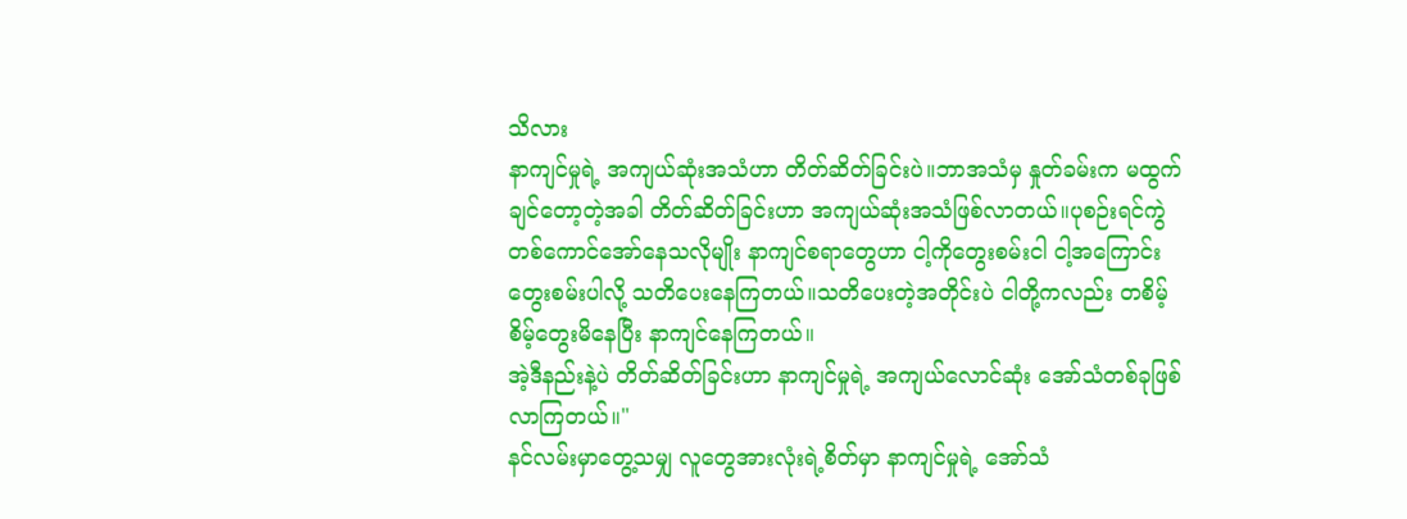သိလား
နာကျင်မှုရဲ့ အကျယ်ဆုံးအသံဟာ တိတ်ဆိတ်ခြင်းပဲ။ဘာအသံမှ နှုတ်ခမ်းက မထွက်ချင်တော့တဲ့အခါ တိတ်ဆိတ်ခြင်းဟာ အကျယ်ဆုံးအသံဖြစ်လာတယ်။ပုစဉ်းရင်ကွဲတစ်ကောင်အော်နေသလိုမျိုး နာကျင်စရာတွေဟာ ငါ့ကိုတွေးစမ်းငါ ငါ့အကြောင်းတွေးစမ်းပါလို့ သတိပေးနေကြတယ်။သတိပေးတဲ့အတိုင်းပဲ ငါတို့ကလည်း တစိမ့်စိမ့်တွေးမိနေပြီး နာကျင်နေကြတယ်။
အဲ့ဒီနည်းနဲ့ပဲ တိတ်ဆိတ်ခြင်းဟာ နာကျင်မှုရဲ့ အကျယ်လောင်ဆုံး အော်သံတစ်ခုဖြစ်လာကြတယ်။"
နင်လမ်းမှာတွေ့သမျှ လူတွေအားလုံးရဲ့စိတ်မှာ နာကျင်မှုရဲ့ အော်သံ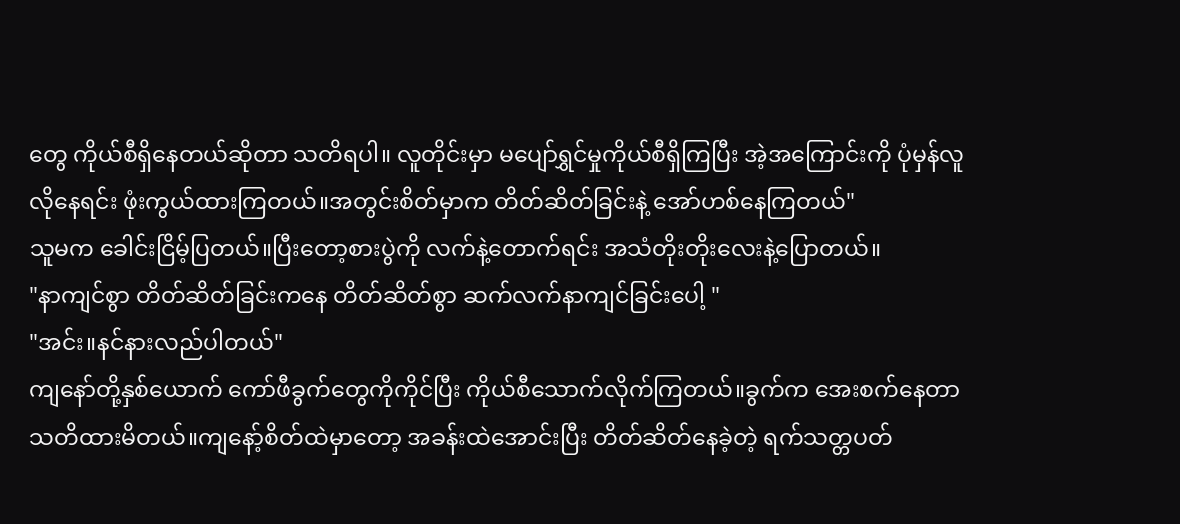တွေ ကိုယ်စီရှိနေတယ်ဆိုတာ သတိရပါ။ လူတိုင်းမှာ မပျော်ရွှင်မှုကိုယ်စီရှိကြပြီး အဲ့အကြောင်းကို ပုံမှန်လူလိုနေရင်း ဖုံးကွယ်ထားကြတယ်။အတွင်းစိတ်မှာက တိတ်ဆိတ်ခြင်းနဲ့ အော်ဟစ်နေကြတယ်"
သူမက ခေါင်းငြိမ့်ပြတယ်။ပြီးတော့စားပွဲကို လက်နဲ့တောက်ရင်း အသံတိုးတိုးလေးနဲ့ပြောတယ်။
"နာကျင်စွာ တိတ်ဆိတ်ခြင်းကနေ တိတ်ဆိတ်စွာ ဆက်လက်နာကျင်ခြင်းပေါ့ "
"အင်း။နင်နားလည်ပါတယ်"
ကျနော်တို့နှစ်ယောက် ကော်ဖီခွက်တွေကိုကိုင်ပြီး ကိုယ်စီသောက်လိုက်ကြတယ်။ခွက်က အေးစက်နေတာ သတိထားမိတယ်။ကျနော့်စိတ်ထဲမှာတော့ အခန်းထဲအောင်းပြီး တိတ်ဆိတ်နေခဲ့တဲ့ ရက်သတ္တပတ်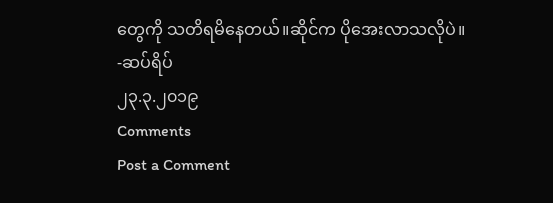တွေကို သတိရမိနေတယ်။ဆိုင်က ပိုအေးလာသလိုပဲ။
-ဆပ်ရိပ်
၂၃.၃.၂၀၁၉
Comments
Post a Comment